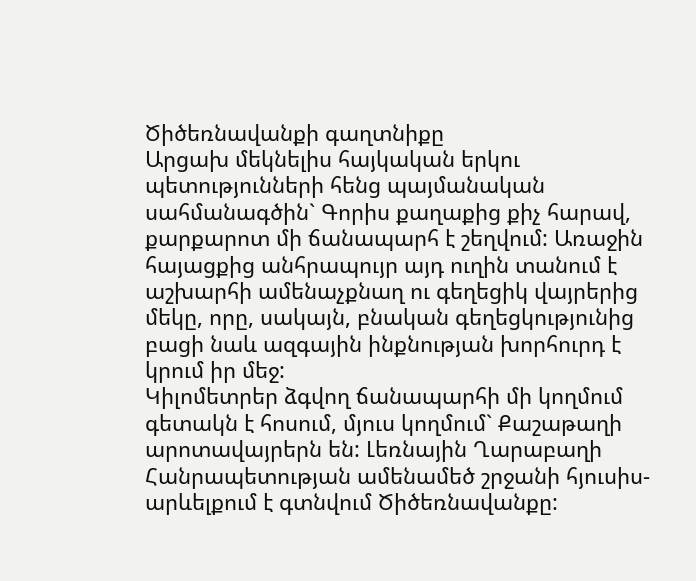Ծիծեռնավանքի գաղտնիքը
Արցախ մեկնելիս հայկական երկու պետությունների հենց պայմանական սահմանագծին` Գորիս քաղաքից քիչ հարավ, քարքարոտ մի ճանապարհ է շեղվում: Առաջին հայացքից անհրապույր այդ ուղին տանում է աշխարհի ամենաչքնաղ ու գեղեցիկ վայրերից մեկը, որը, սակայն, բնական գեղեցկությունից բացի նաև ազգային ինքնության խորհուրդ է կրում իր մեջ:
Կիլոմետրեր ձգվող ճանապարհի մի կողմում գետակն է հոսում, մյուս կողմում` Քաշաթաղի արոտավայրերն են: Լեռնային Ղարաբաղի Հանրապետության ամենամեծ շրջանի հյուսիս-արևելքում է գտնվում Ծիծեռնավանքը: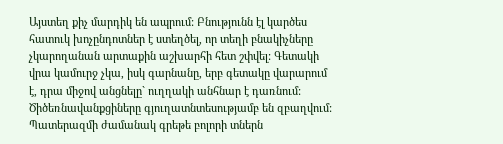Այստեղ քիչ մարդիկ են ապրում: Բնությունն էլ կարծես հատուկ խոչընդոտներ է ստեղծել, որ տեղի բնակիչները չկարողանան արտաքին աշխարհի հետ շփվել: Գետակի վրա կամուրջ չկա, իսկ գարնանը, երբ գետակը վարարում է, դրա միջով անցնելը` ուղղակի անհնար է դառնում: Ծիծեռնավանքցիները գյուղատնտեսությամբ են զբաղվում: Պատերազմի ժամանակ գրեթե բոլորի տներն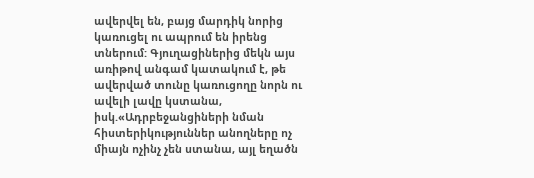ավերվել են, բայց մարդիկ նորից կառուցել ու ապրում են իրենց տներում: Գյուղացիներից մեկն այս առիթով անգամ կատակում է, թե ավերված տունը կառուցողը նորն ու ավելի լավը կստանա, իսկ.«Ադրբեջանցիների նման հիստերիկություններ անողները ոչ միայն ոչինչ չեն ստանա, այլ եղածն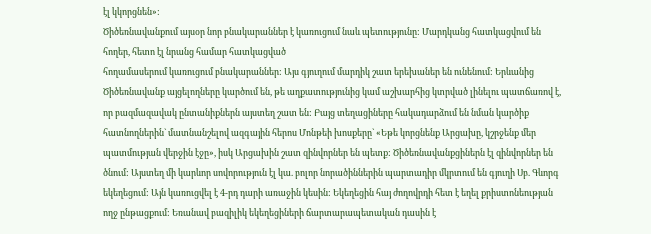էլ կկորցնեն»:
Ծիծեռնավանքում այսօր նոր բնակարաններ է կառուցում նաև պետությունը: Մարդկանց հատկացվում են հողեր, հետո էլ նրանց համար հատկացված
հողամասերում կառուցում բնակարաններ: Այս գյուղում մարդիկ շատ երեխաներ են ունենում: Երևանից Ծիծեռնավանք այցելողները կարծում են, թե աղքատությունից կամ աշխարհից կտրված լինելու պատճառով է, որ բազմազավակ ընտանիքներն այստեղ շատ են: Բայց տեղացիները հակադարձում են նման կարծիք հատնողներին` մատնանշելով ազգային հերոս Մոնթեի խոսքերը` «Եթե կորցնենք Արցախը, կշրջենք մեր պատմության վերջին էջը», իսկ Արցախին շատ զինվորներ են պետք: Ծիծեռնավանքցիներն էլ զինվորներ են ծնում: Այստեղ մի կարևոր սովորություն էլ կա. բոլոր նորածիններին պարտադիր մկրտում են գյուղի Սբ. Գևորգ եկեղեցում: Այն կառուցվել է 4-րդ դարի առաջին կեսին: Եկեղեցին հայ ժողովրդի հետ է եղել քրիստոնեության ողջ ընթացքում: Եռանավ բազիլիկ եկեղեցիների ճարտարապետական դասին է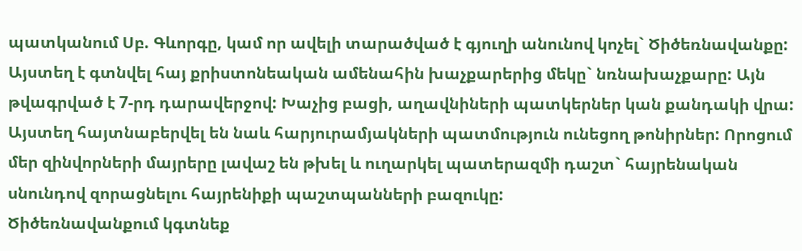պատկանում Սբ. Գևորգը, կամ որ ավելի տարածված է գյուղի անունով կոչել` Ծիծեռնավանքը: Այստեղ է գտնվել հայ քրիստոնեական ամենահին խաչքարերից մեկը` նռնախաչքարը: Այն թվագրված է 7-րդ դարավերջով: Խաչից բացի, աղավնիների պատկերներ կան քանդակի վրա: Այստեղ հայտնաբերվել են նաև հարյուրամյակների պատմություն ունեցող թոնիրներ: Որոցում մեր զինվորների մայրերը լավաշ են թխել և ուղարկել պատերազմի դաշտ` հայրենական սնունդով զորացնելու հայրենիքի պաշտպանների բազուկը:
Ծիծեռնավանքում կգտնեք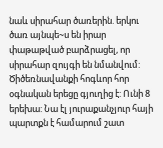նաև սիրահար ծառերին. երկու ծառ այնպե~ս են իրար փաթաթված բարձրացել, որ սիրահար զույգի են նմանվում:
Ծիծեռնավանքի հոգևոր հոր օգնական երեցը գյուղից է: Ունի 8 երեխա: Նա էլ յուրաքանչյուր հայի պարտքն է համարում շատ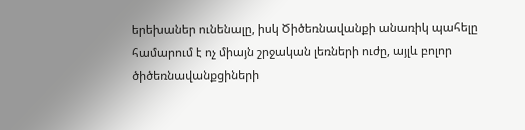երեխաներ ունենալը, իսկ Ծիծեռնավանքի անառիկ պահելը համարում է ոչ միայն շրջական լեռների ուժը, այլև բոլոր ծիծեռնավանքցիների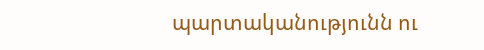պարտականությունն ու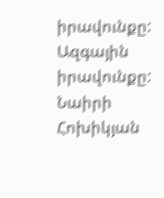իրավունքը: Ազգային իրավունքը:
Նաիրի Հոխիկյան